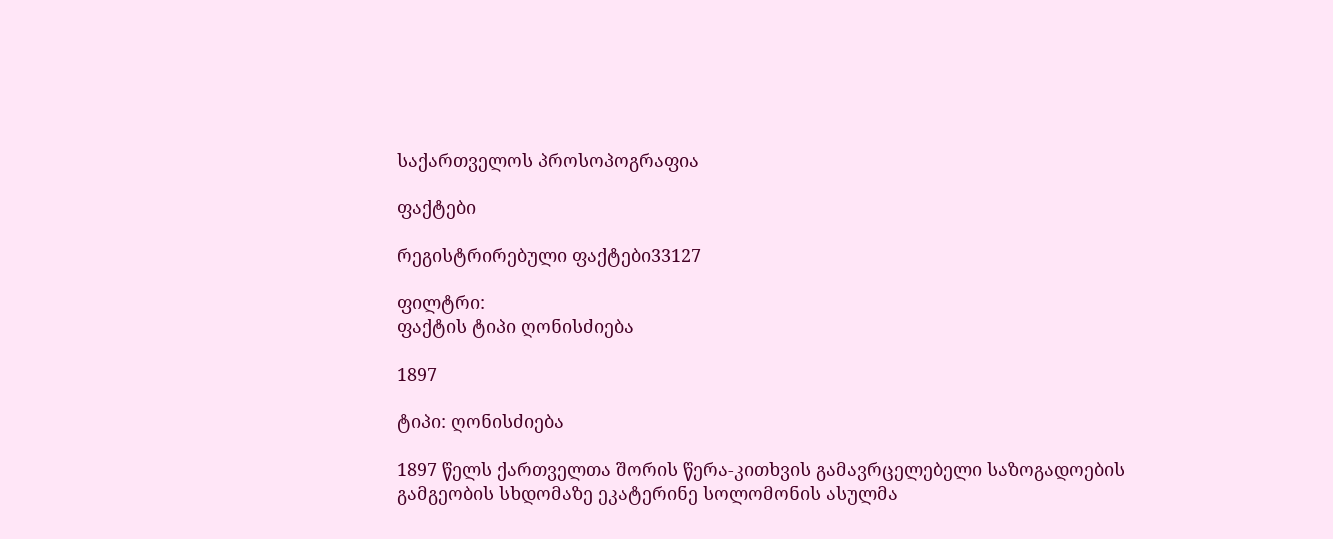საქართველოს პროსოპოგრაფია

ფაქტები

რეგისტრირებული ფაქტები33127

ფილტრი:
ფაქტის ტიპი ღონისძიება

1897

ტიპი: ღონისძიება

1897 წელს ქართველთა შორის წერა-კითხვის გამავრცელებელი საზოგადოების გამგეობის სხდომაზე ეკატერინე სოლომონის ასულმა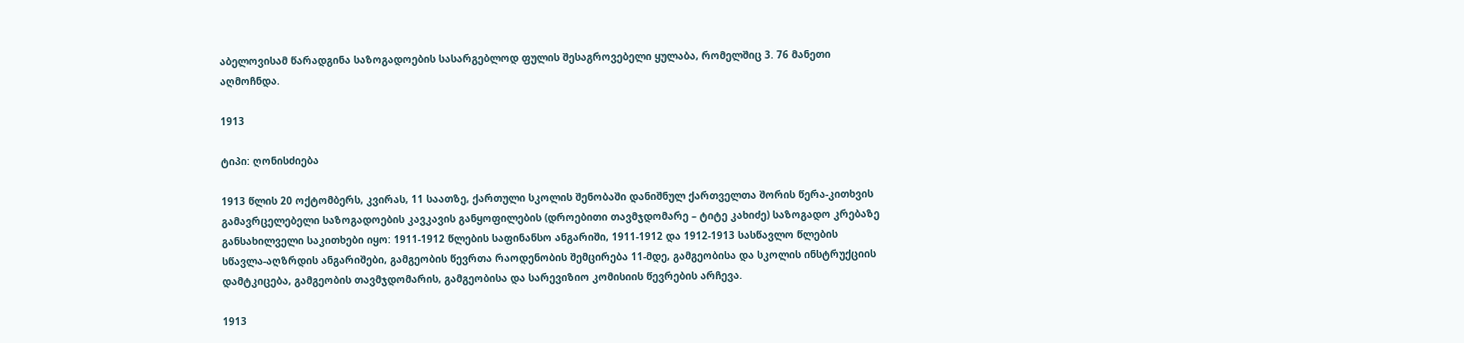აბელოვისამ წარადგინა საზოგადოების სასარგებლოდ ფულის შესაგროვებელი ყულაბა, რომელშიც 3. 76 მანეთი აღმოჩნდა.

1913

ტიპი: ღონისძიება

1913 წლის 20 ოქტომბერს, კვირას, 11 საათზე, ქართული სკოლის შენობაში დანიშნულ ქართველთა შორის წერა-კითხვის გამავრცელებელი საზოგადოების კავკავის განყოფილების (დროებითი თავმჯდომარე – ტიტე კახიძე) საზოგადო კრებაზე განსახილველი საკითხები იყო: 1911-1912 წლების საფინანსო ანგარიში, 1911-1912 და 1912-1913 სასწავლო წლების სწავლა-აღზრდის ანგარიშები, გამგეობის წევრთა რაოდენობის შემცირება 11-მდე, გამგეობისა და სკოლის ინსტრუქციის დამტკიცება, გამგეობის თავმჯდომარის, გამგეობისა და სარევიზიო კომისიის წევრების არჩევა.

1913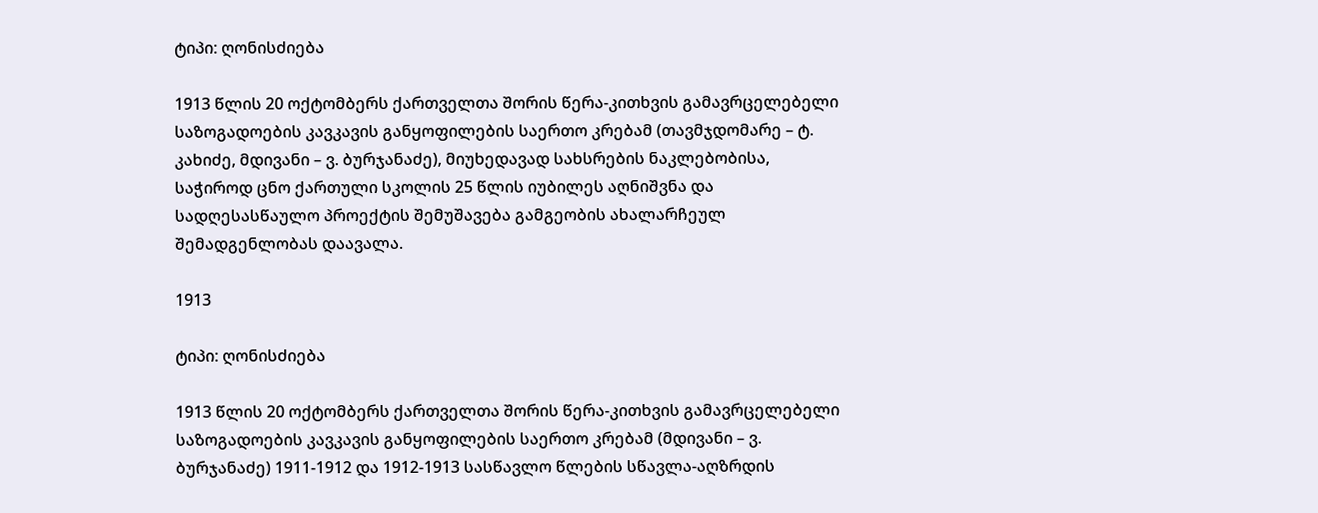ტიპი: ღონისძიება

1913 წლის 20 ოქტომბერს ქართველთა შორის წერა-კითხვის გამავრცელებელი საზოგადოების კავკავის განყოფილების საერთო კრებამ (თავმჯდომარე – ტ. კახიძე, მდივანი – ვ. ბურჯანაძე), მიუხედავად სახსრების ნაკლებობისა, საჭიროდ ცნო ქართული სკოლის 25 წლის იუბილეს აღნიშვნა და სადღესასწაულო პროექტის შემუშავება გამგეობის ახალარჩეულ შემადგენლობას დაავალა.

1913

ტიპი: ღონისძიება

1913 წლის 20 ოქტომბერს ქართველთა შორის წერა-კითხვის გამავრცელებელი საზოგადოების კავკავის განყოფილების საერთო კრებამ (მდივანი – ვ. ბურჯანაძე) 1911-1912 და 1912-1913 სასწავლო წლების სწავლა-აღზრდის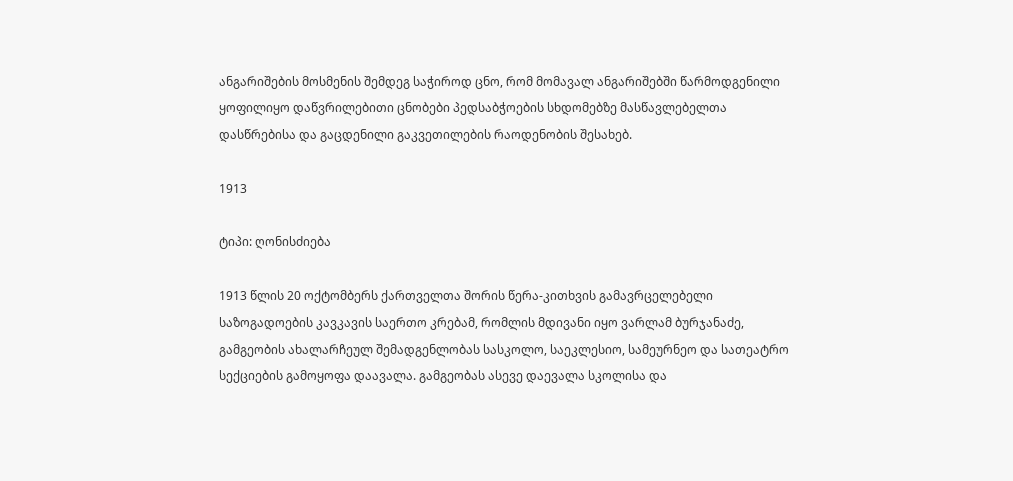ანგარიშების მოსმენის შემდეგ საჭიროდ ცნო, რომ მომავალ ანგარიშებში წარმოდგენილი ყოფილიყო დაწვრილებითი ცნობები პედსაბჭოების სხდომებზე მასწავლებელთა დასწრებისა და გაცდენილი გაკვეთილების რაოდენობის შესახებ.

1913

ტიპი: ღონისძიება

1913 წლის 20 ოქტომბერს ქართველთა შორის წერა-კითხვის გამავრცელებელი საზოგადოების კავკავის საერთო კრებამ, რომლის მდივანი იყო ვარლამ ბურჯანაძე, გამგეობის ახალარჩეულ შემადგენლობას სასკოლო, საეკლესიო, სამეურნეო და სათეატრო სექციების გამოყოფა დაავალა. გამგეობას ასევე დაევალა სკოლისა და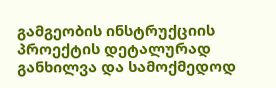გამგეობის ინსტრუქციის პროექტის დეტალურად განხილვა და სამოქმედოდ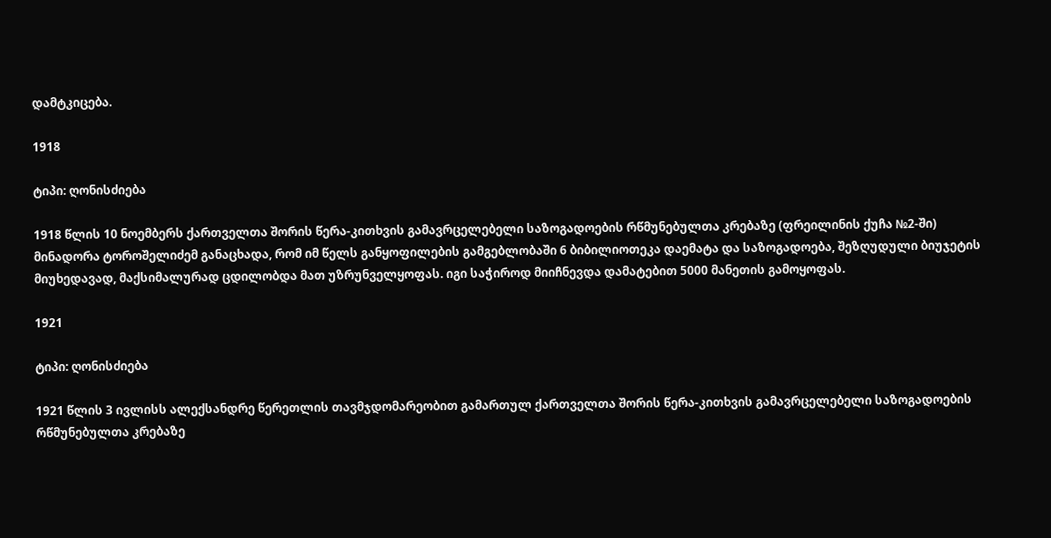დამტკიცება.

1918

ტიპი: ღონისძიება

1918 წლის 10 ნოემბერს ქართველთა შორის წერა-კითხვის გამავრცელებელი საზოგადოების რწმუნებულთა კრებაზე (ფრეილინის ქუჩა №2-ში) მინადორა ტოროშელიძემ განაცხადა, რომ იმ წელს განყოფილების გამგებლობაში 6 ბიბილიოთეკა დაემატა და საზოგადოება, შეზღუდული ბიუჯეტის მიუხედავად, მაქსიმალურად ცდილობდა მათ უზრუნველყოფას. იგი საჭიროდ მიიჩნევდა დამატებით 5000 მანეთის გამოყოფას.

1921

ტიპი: ღონისძიება

1921 წლის 3 ივლისს ალექსანდრე წერეთლის თავმჯდომარეობით გამართულ ქართველთა შორის წერა-კითხვის გამავრცელებელი საზოგადოების რწმუნებულთა კრებაზე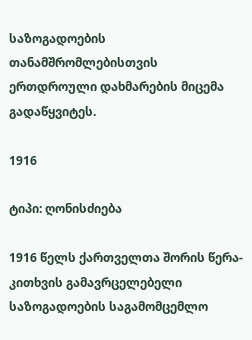საზოგადოების თანამშრომლებისთვის ერთდროული დახმარების მიცემა გადაწყვიტეს.

1916

ტიპი: ღონისძიება

1916 წელს ქართველთა შორის წერა-კითხვის გამავრცელებელი საზოგადოების საგამომცემლო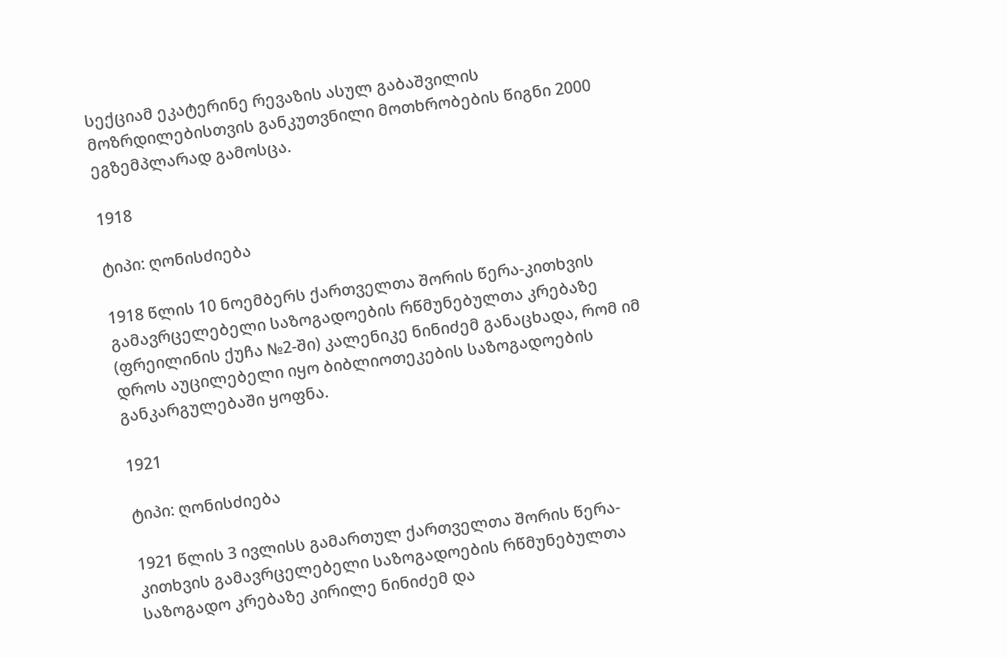სექციამ ეკატერინე რევაზის ასულ გაბაშვილის მოზრდილებისთვის განკუთვნილი მოთხრობების წიგნი 2000 ეგზემპლარად გამოსცა.

1918

ტიპი: ღონისძიება

1918 წლის 10 ნოემბერს ქართველთა შორის წერა-კითხვის გამავრცელებელი საზოგადოების რწმუნებულთა კრებაზე (ფრეილინის ქუჩა №2-ში) კალენიკე ნინიძემ განაცხადა, რომ იმ დროს აუცილებელი იყო ბიბლიოთეკების საზოგადოების განკარგულებაში ყოფნა.

1921

ტიპი: ღონისძიება

1921 წლის 3 ივლისს გამართულ ქართველთა შორის წერა-კითხვის გამავრცელებელი საზოგადოების რწმუნებულთა საზოგადო კრებაზე კირილე ნინიძემ და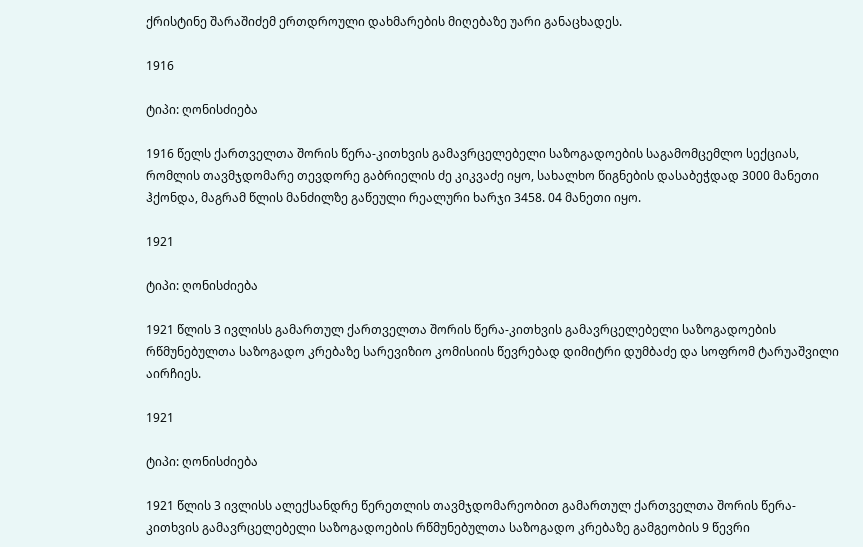ქრისტინე შარაშიძემ ერთდროული დახმარების მიღებაზე უარი განაცხადეს.

1916

ტიპი: ღონისძიება

1916 წელს ქართველთა შორის წერა-კითხვის გამავრცელებელი საზოგადოების საგამომცემლო სექციას, რომლის თავმჯდომარე თევდორე გაბრიელის ძე კიკვაძე იყო, სახალხო წიგნების დასაბეჭდად 3000 მანეთი ჰქონდა, მაგრამ წლის მანძილზე გაწეული რეალური ხარჯი 3458. 04 მანეთი იყო.

1921

ტიპი: ღონისძიება

1921 წლის 3 ივლისს გამართულ ქართველთა შორის წერა-კითხვის გამავრცელებელი საზოგადოების რწმუნებულთა საზოგადო კრებაზე სარევიზიო კომისიის წევრებად დიმიტრი დუმბაძე და სოფრომ ტარუაშვილი აირჩიეს.

1921

ტიპი: ღონისძიება

1921 წლის 3 ივლისს ალექსანდრე წერეთლის თავმჯდომარეობით გამართულ ქართველთა შორის წერა-კითხვის გამავრცელებელი საზოგადოების რწმუნებულთა საზოგადო კრებაზე გამგეობის 9 წევრი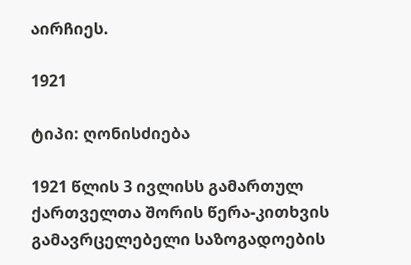აირჩიეს.

1921

ტიპი: ღონისძიება

1921 წლის 3 ივლისს გამართულ ქართველთა შორის წერა-კითხვის გამავრცელებელი საზოგადოების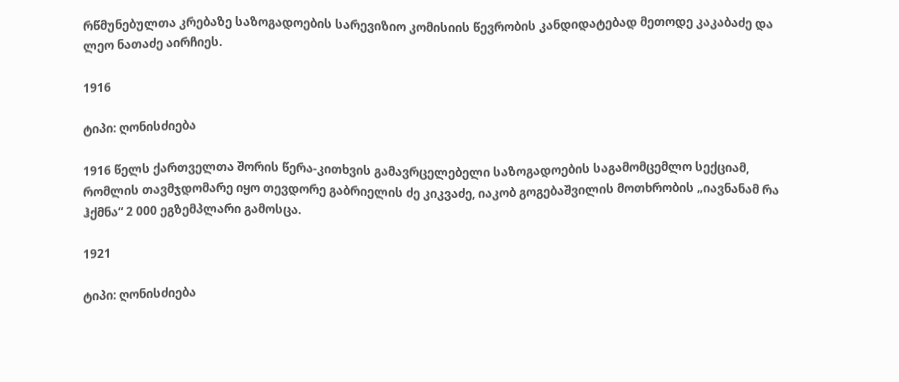რწმუნებულთა კრებაზე საზოგადოების სარევიზიო კომისიის წევრობის კანდიდატებად მეთოდე კაკაბაძე და ლეო ნათაძე აირჩიეს.

1916

ტიპი: ღონისძიება

1916 წელს ქართველთა შორის წერა-კითხვის გამავრცელებელი საზოგადოების საგამომცემლო სექციამ, რომლის თავმჯდომარე იყო თევდორე გაბრიელის ძე კიკვაძე, იაკობ გოგებაშვილის მოთხრობის „იავნანამ რა ჰქმნა“ 2 000 ეგზემპლარი გამოსცა.

1921

ტიპი: ღონისძიება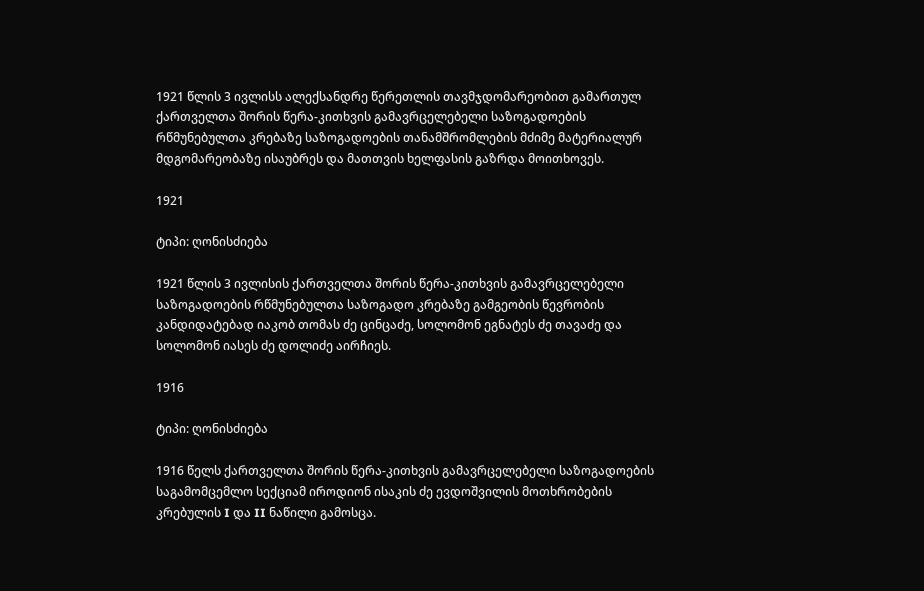1921 წლის 3 ივლისს ალექსანდრე წერეთლის თავმჯდომარეობით გამართულ ქართველთა შორის წერა-კითხვის გამავრცელებელი საზოგადოების რწმუნებულთა კრებაზე საზოგადოების თანამშრომლების მძიმე მატერიალურ მდგომარეობაზე ისაუბრეს და მათთვის ხელფასის გაზრდა მოითხოვეს.

1921

ტიპი: ღონისძიება

1921 წლის 3 ივლისის ქართველთა შორის წერა-კითხვის გამავრცელებელი საზოგადოების რწმუნებულთა საზოგადო კრებაზე გამგეობის წევრობის კანდიდატებად იაკობ თომას ძე ცინცაძე, სოლომონ ეგნატეს ძე თავაძე და სოლომონ იასეს ძე დოლიძე აირჩიეს.

1916

ტიპი: ღონისძიება

1916 წელს ქართველთა შორის წერა-კითხვის გამავრცელებელი საზოგადოების საგამომცემლო სექციამ იროდიონ ისაკის ძე ევდოშვილის მოთხრობების კრებულის I და II ნაწილი გამოსცა.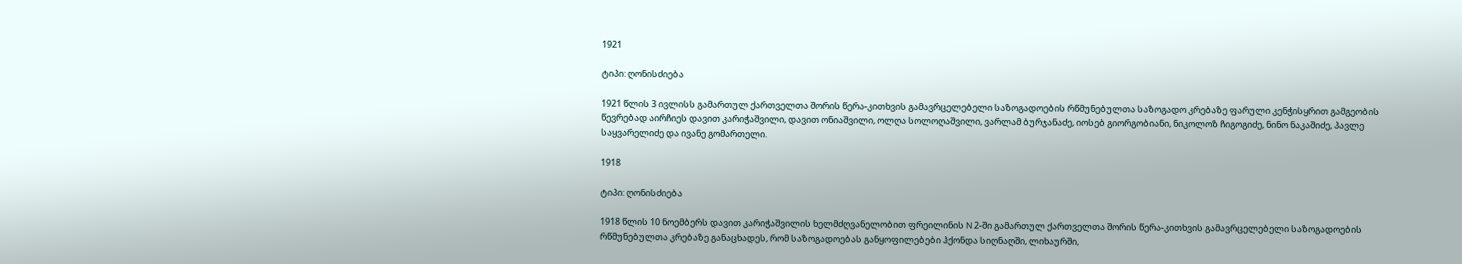1921

ტიპი: ღონისძიება

1921 წლის 3 ივლისს გამართულ ქართველთა შორის წერა-კითხვის გამავრცელებელი საზოგადოების რწმუნებულთა საზოგადო კრებაზე ფარული კენჭისყრით გამგეობის წევრებად აირჩიეს დავით კარიჭაშვილი, დავით ონიაშვილი, ოლღა სოლოღაშვილი, ვარლამ ბურჯანაძე, იოსებ გიორგობიანი, ნიკოლოზ ჩიგოგიძე, ნინო ნაკაშიძე, პავლე საყვარელიძე და ივანე გომართელი.

1918

ტიპი: ღონისძიება

1918 წლის 10 ნოემბერს დავით კარიჭაშვილის ხელმძღვანელობით ფრეილინის N 2-ში გამართულ ქართველთა შორის წერა-კითხვის გამავრცელებელი საზოგადოების რწმუნებულთა კრებაზე განაცხადეს, რომ საზოგადოებას განყოფილებები ჰქონდა სიღნაღში, ლიხაურში,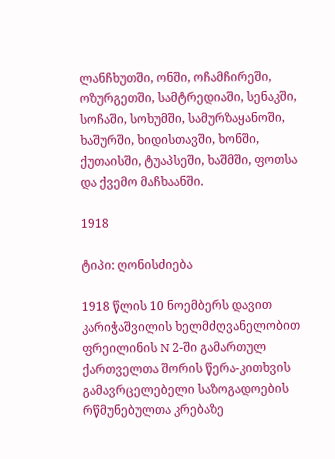ლანჩხუთში, ონში, ოჩამჩირეში, ოზურგეთში, სამტრედიაში, სენაკში, სოჩაში, სოხუმში, სამურზაყანოში, ხაშურში, ხიდისთავში, ხონში, ქუთაისში, ტუაპსეში, ხაშმში, ფოთსა და ქვემო მაჩხაანში.

1918

ტიპი: ღონისძიება

1918 წლის 10 ნოემბერს დავით კარიჭაშვილის ხელმძღვანელობით ფრეილინის N 2-ში გამართულ ქართველთა შორის წერა-კითხვის გამავრცელებელი საზოგადოების რწმუნებულთა კრებაზე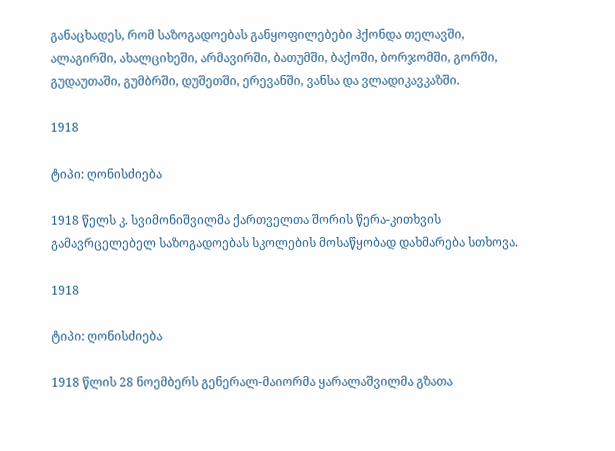განაცხადეს, რომ საზოგადოებას განყოფილებები ჰქონდა თელავში, ალაგირში, ახალციხეში, არმავირში, ბათუმში, ბაქოში, ბორჯომში, გორში, გუდაუთაში, გუმბრში, დუშეთში, ერევანში, ვანსა და ვლადიკავკაზში.

1918

ტიპი: ღონისძიება

1918 წელს კ. სვიმონიშვილმა ქართველთა შორის წერა-კითხვის გამავრცელებელ საზოგადოებას სკოლების მოსაწყობად დახმარება სთხოვა.

1918

ტიპი: ღონისძიება

1918 წლის 28 ნოემბერს გენერალ-მაიორმა ყარალაშვილმა გზათა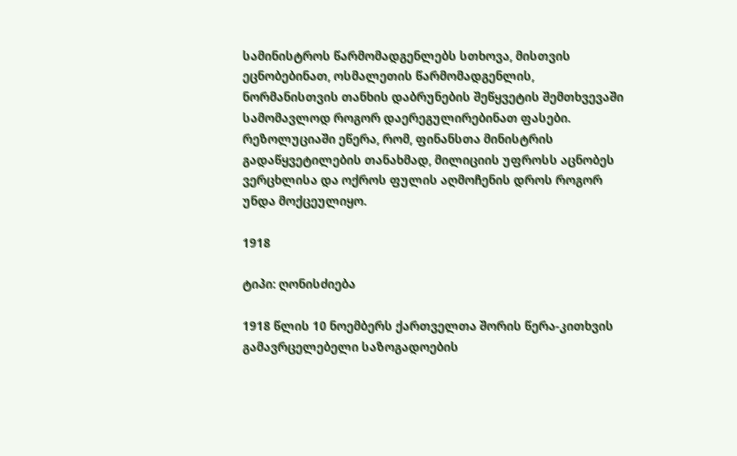სამინისტროს წარმომადგენლებს სთხოვა, მისთვის ეცნობებინათ, ოსმალეთის წარმომადგენლის, ნორმანისთვის თანხის დაბრუნების შეწყვეტის შემთხვევაში სამომავლოდ როგორ დაერეგულირებინათ ფასები. რეზოლუციაში ეწერა, რომ, ფინანსთა მინისტრის გადაწყვეტილების თანახმად, მილიციის უფროსს აცნობეს ვერცხლისა და ოქროს ფულის აღმოჩენის დროს როგორ უნდა მოქცეულიყო.

1918

ტიპი: ღონისძიება

1918 წლის 10 ნოემბერს ქართველთა შორის წერა-კითხვის გამავრცელებელი საზოგადოების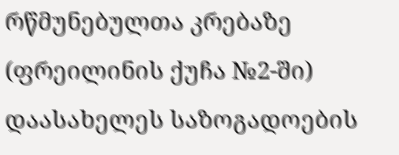რწმუნებულთა კრებაზე (ფრეილინის ქუჩა №2-ში) დაასახელეს საზოგადოების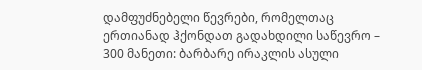დამფუძნებელი წევრები, რომელთაც ერთიანად ჰქონდათ გადახდილი საწევრო – 300 მანეთი: ბარბარე ირაკლის ასული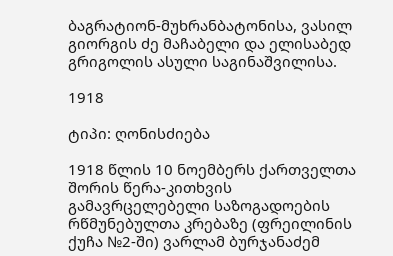ბაგრატიონ-მუხრანბატონისა, ვასილ გიორგის ძე მაჩაბელი და ელისაბედ გრიგოლის ასული საგინაშვილისა.

1918

ტიპი: ღონისძიება

1918 წლის 10 ნოემბერს ქართველთა შორის წერა-კითხვის გამავრცელებელი საზოგადოების რწმუნებულთა კრებაზე (ფრეილინის ქუჩა №2-ში) ვარლამ ბურჯანაძემ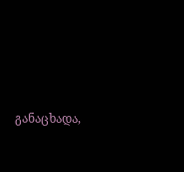განაცხადა,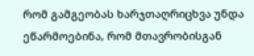რომ გამგეობას ხარჯთაღრიცხვა უნდა ეწარმოებინა, რომ მთავრობისგან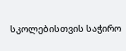სკოლებისთვის საჭირო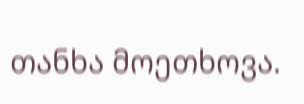თანხა მოეთხოვა.